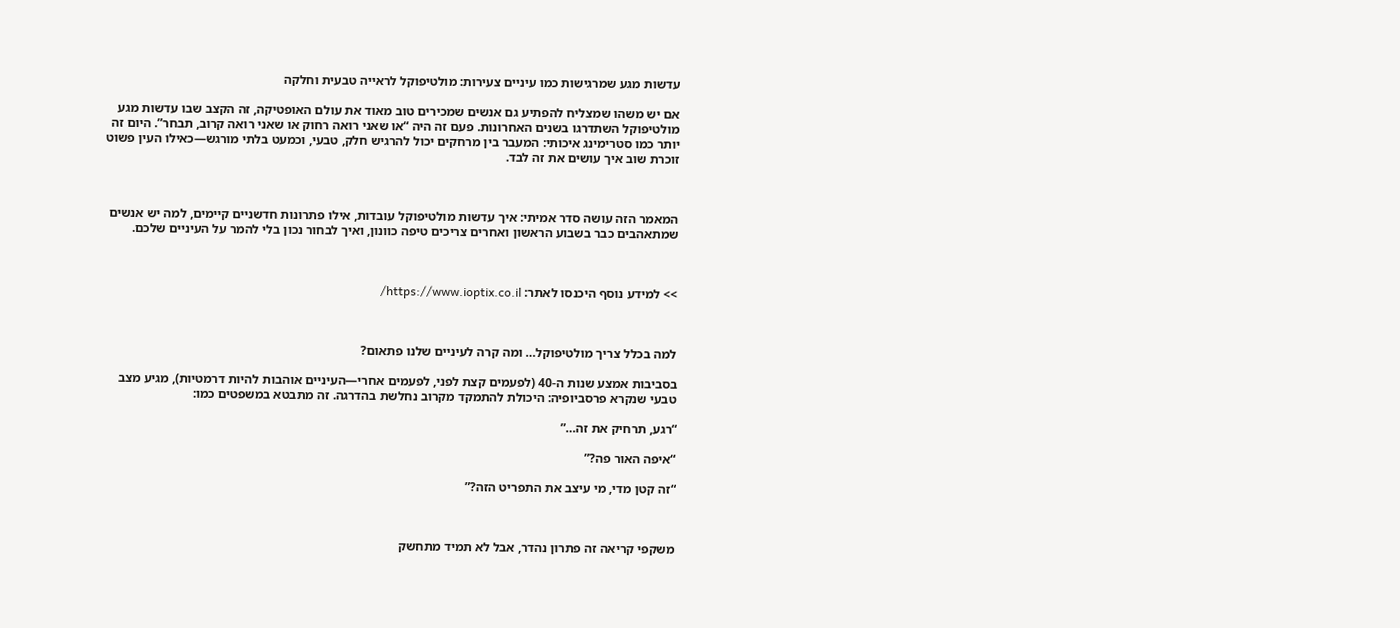עדשות מגע שמרגישות כמו עיניים צעירות: מולטיפוקל לראייה טבעית וחלקה

אם יש משהו שמצליח להפתיע גם אנשים שמכירים טוב מאוד את עולם האופטיקה, זה הקצב שבו עדשות מגע מולטיפוקל השתדרגו בשנים האחרונות. פעם זה היה “או שאני רואה רחוק או שאני רואה קרוב, תבחר”. היום זה יותר כמו סטרימינג איכותי: המעבר בין מרחקים יכול להרגיש חלק, טבעי, וכמעט בלתי מורגש—כאילו העין פשוט זוכרת שוב איך עושים את זה לבד.



המאמר הזה עושה סדר אמיתי: איך עדשות מולטיפוקל עובדות, אילו פתרונות חדשניים קיימים, למה יש אנשים שמתאהבים כבר בשבוע הראשון ואחרים צריכים טיפה כוונון, ואיך לבחור נכון בלי להמר על העיניים שלכם.



>> למידע נוסף היכנסו לאתר: https://www.ioptix.co.il/



למה בכלל צריך מולטיפוקל… ומה קרה לעיניים שלנו פתאום?

בסביבות אמצע שנות ה-40 (לפעמים קצת לפני, לפעמים אחרי—העיניים אוהבות להיות דרמטיות), מגיע מצב טבעי שנקרא פרסביופיה: היכולת להתמקד מקרוב נחלשת בהדרגה. זה מתבטא במשפטים כמו:

“רגע, תרחיק את זה…”

“איפה האור פה?”

“זה קטן מדי, מי עיצב את התפריט הזה?”



משקפי קריאה זה פתרון נהדר, אבל לא תמיד מתחשק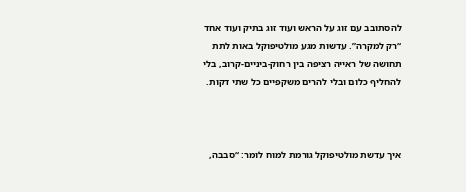להסתובב עם זוג על הראש ועוד זוג בתיק ועוד אחד “רק למקרה”. עדשות מגע מולטיפוקל באות לתת תחושה של ראייה רציפה בין רחוק-ביניים-קרוב, בלי להחליף כלום ובלי להרים משקפיים כל שתי דקות.



איך עדשת מולטיפוקל גורמת למוח לומר: “סבבה,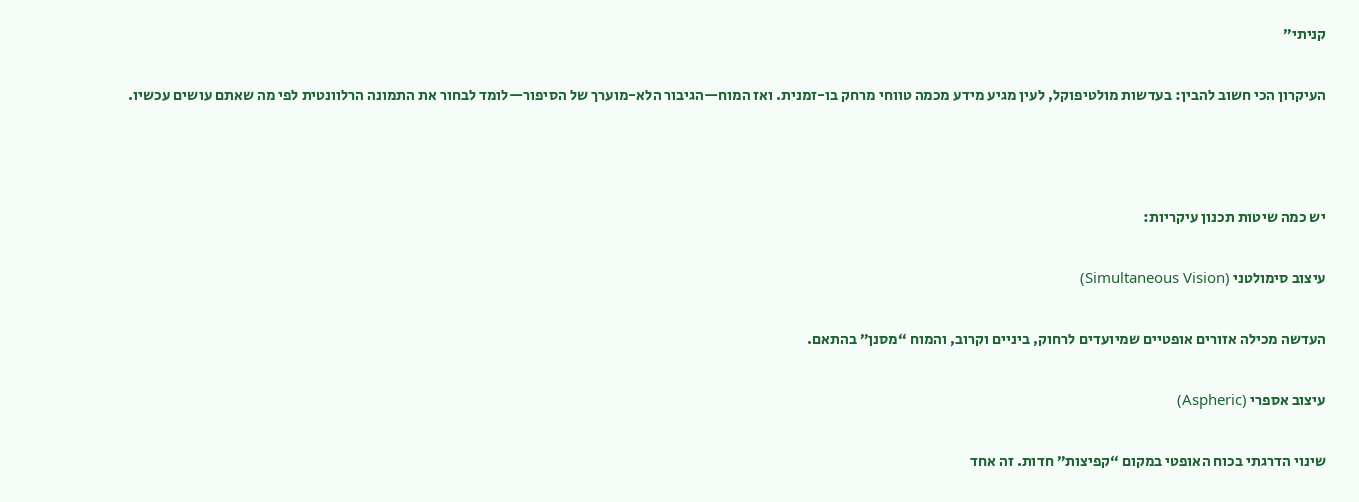קניתי”

העיקרון הכי חשוב להבין: בעדשות מולטיפוקל, לעין מגיע מידע מכמה טווחי מרחק בו-זמנית. ואז המוח—הגיבור הלא-מוערך של הסיפור—לומד לבחור את התמונה הרלוונטית לפי מה שאתם עושים עכשיו.



יש כמה שיטות תכנון עיקריות:

עיצוב סימולטני (Simultaneous Vision)

העדשה מכילה אזורים אופטיים שמיועדים לרחוק, ביניים וקרוב, והמוח “מסנן” בהתאם.

עיצוב אספרי (Aspheric)

שינוי הדרגתי בכוח האופטי במקום “קפיצות” חדות. זה אחד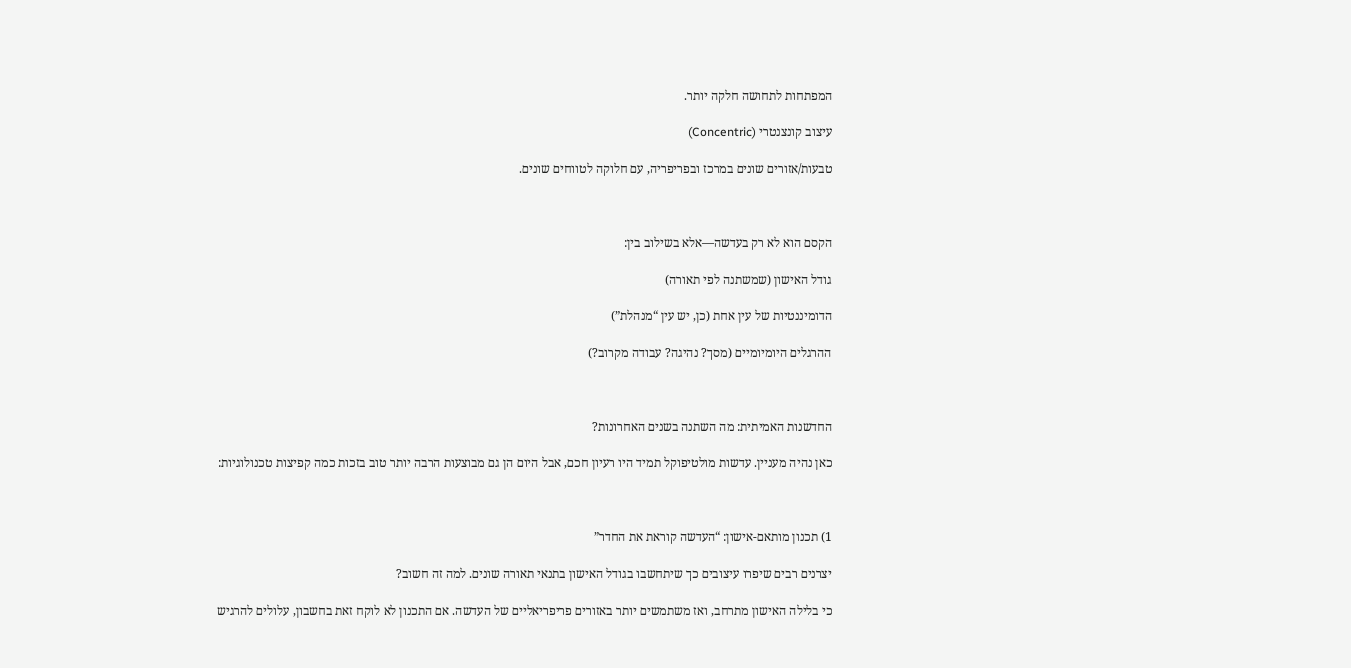המפתחות לתחושה חלקה יותר.

עיצוב קונצנטרי (Concentric)

טבעות/אזורים שונים במרכז ובפריפריה, עם חלוקה לטווחים שונים.



הקסם הוא לא רק בעדשה—אלא בשילוב בין:

גודל האישון (שמשתנה לפי תאורה)

הדומיננטיות של עין אחת (כן, יש עין “מנהלת”)

ההרגלים היומיומיים (מסך? נהיגה? עבודה מקרוב?)



החדשנות האמיתית: מה השתנה בשנים האחרונות?

כאן נהיה מעניין. עדשות מולטיפוקל תמיד היו רעיון חכם, אבל היום הן גם מבוצעות הרבה יותר טוב בזכות כמה קפיצות טכנולוגיות:



1) תכנון מותאם-אישון: “העדשה קוראת את החדר”

יצרנים רבים שיפרו עיצובים כך שיתחשבו בגודל האישון בתנאי תאורה שונים. למה זה חשוב?

כי בלילה האישון מתרחב, ואז משתמשים יותר באזורים פריפריאליים של העדשה. אם התכנון לא לוקח זאת בחשבון, עלולים להרגיש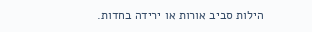הילות סביב אורות או ירידה בחדות.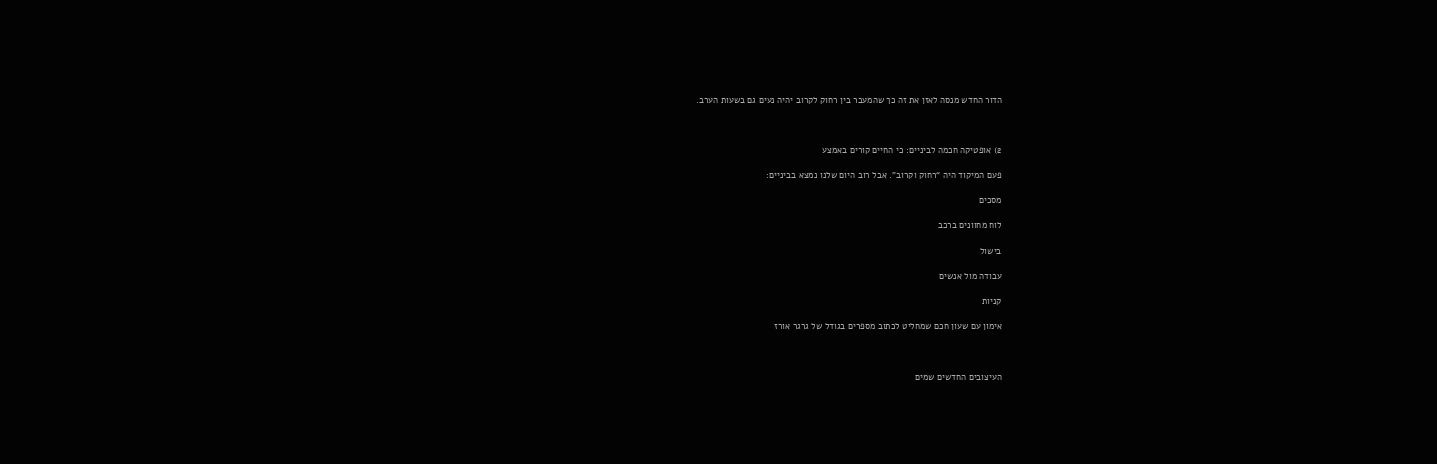הדור החדש מנסה לאזן את זה כך שהמעבר בין רחוק לקרוב יהיה נעים גם בשעות הערב.



2) אופטיקה חכמה לביניים: כי החיים קורים באמצע

פעם המיקוד היה “רחוק וקרוב”. אבל רוב היום שלנו נמצא בביניים:

מסכים

לוח מחוונים ברכב

בישול

עבודה מול אנשים

קניות

אימון עם שעון חכם שמחליט לכתוב מספרים בגודל של גרגר אורז



העיצובים החדשים שמים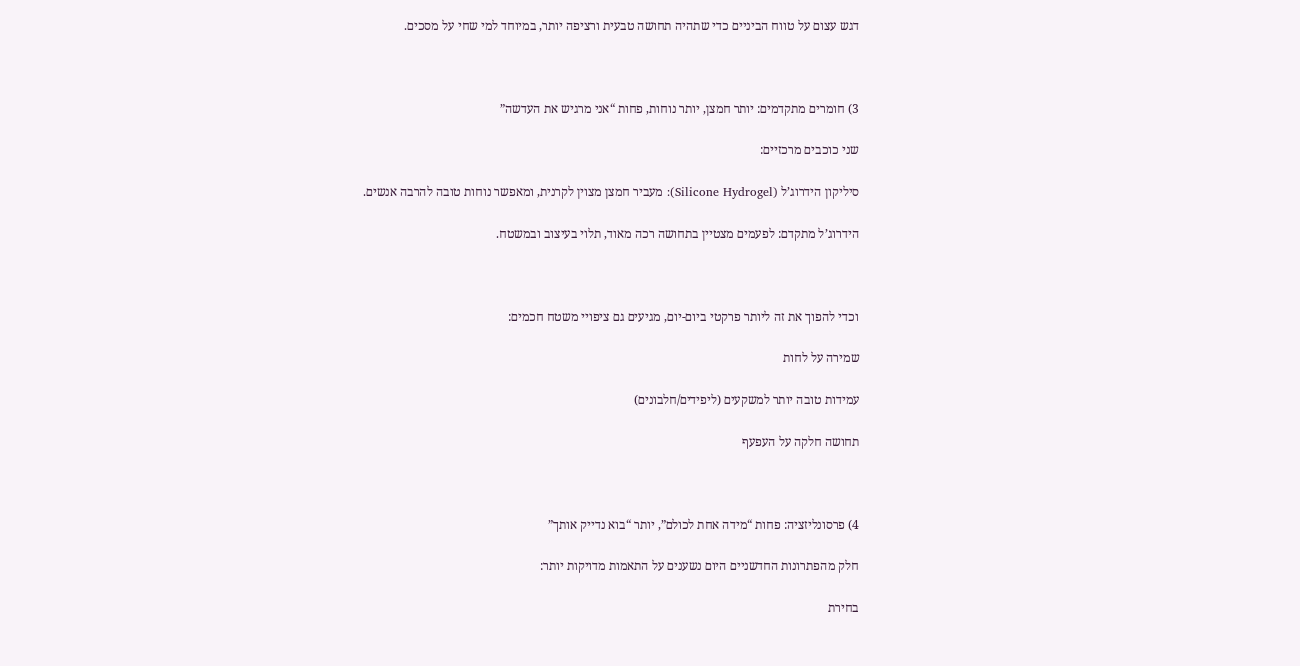דגש עצום על טווח הביניים כדי שתהיה תחושה טבעית ורציפה יותר, במיוחד למי שחי על מסכים.



3) חומרים מתקדמים: יותר חמצן, יותר נוחות, פחות “אני מרגיש את העדשה”

שני כוכבים מרכזיים:

סיליקון הידרוג’ל (Silicone Hydrogel): מעביר חמצן מצוין לקרנית, ומאפשר נוחות טובה להרבה אנשים.

הידרוג’ל מתקדם: לפעמים מצטיין בתחושה רכה מאוד, תלוי בעיצוב ובמשטח.



וכדי להפוך את זה ליותר פרקטי ביום-יום, מגיעים גם ציפויי משטח חכמים:

שמירה על לחות

עמידות טובה יותר למשקעים (ליפידים/חלבונים)

תחושה חלקה על העפעף



4) פרסונליזציה: פחות “מידה אחת לכולם”, יותר “בוא נדייק אותך”

חלק מהפתרונות החדשניים היום נשענים על התאמות מדויקות יותר:

בחירת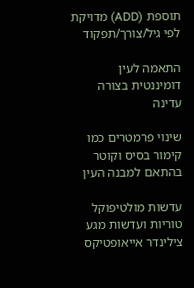תוספת (ADD) מדויקת לפי גיל/צורך/תפקוד

התאמה לעין דומיננטית בצורה עדינה

שינוי פרמטרים כמו קימור בסיס וקוטר בהתאם למבנה העין

עדשות מולטיפוקל טוריות ועדשות מגע צילינדר אייאופטיקס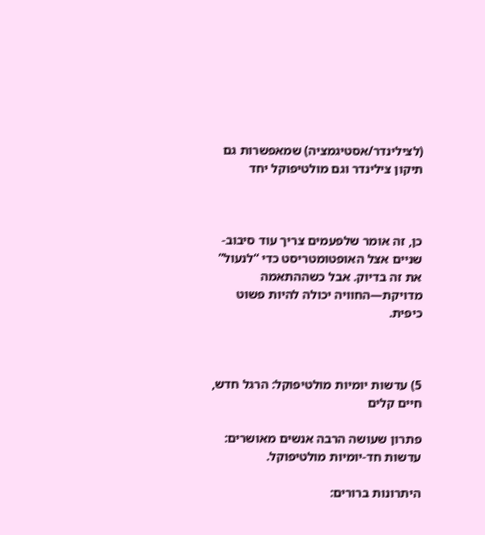(לצילינדר/אסטיגמציה) שמאפשרות גם תיקון צילינדר וגם מולטיפוקל יחד



כן, זה אומר שלפעמים צריך עוד סיבוב-שניים אצל האופטומטריסט כדי “לנעול” את זה בדיוק. אבל כשההתאמה מדויקת—החוויה יכולה להיות פשוט כיפית.



5) עדשות יומיות מולטיפוקל: הרגל חדש, חיים קלים

פתרון שעושה הרבה אנשים מאושרים: עדשות חד-יומיות מולטיפוקל.

היתרונות ברורים: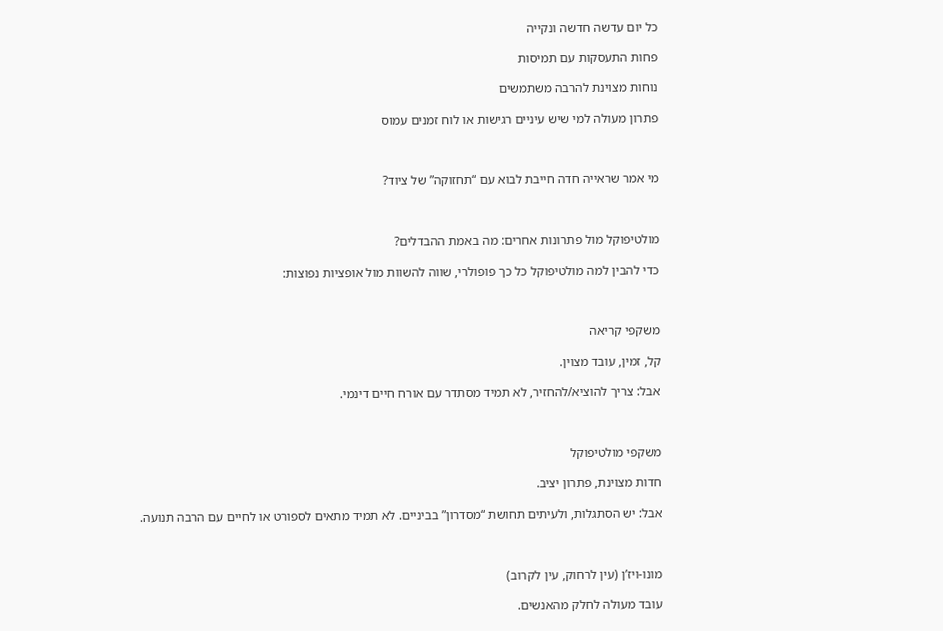כל יום עדשה חדשה ונקייה

פחות התעסקות עם תמיסות

נוחות מצוינת להרבה משתמשים

פתרון מעולה למי שיש עיניים רגישות או לוח זמנים עמוס



מי אמר שראייה חדה חייבת לבוא עם “תחזוקה” של ציוד?



מולטיפוקל מול פתרונות אחרים: מה באמת ההבדלים?

כדי להבין למה מולטיפוקל כל כך פופולרי, שווה להשוות מול אופציות נפוצות:



משקפי קריאה

קל, זמין, עובד מצוין.

אבל: צריך להוציא/להחזיר, לא תמיד מסתדר עם אורח חיים דינמי.



משקפי מולטיפוקל

חדות מצוינת, פתרון יציב.

אבל: יש הסתגלות, ולעיתים תחושת “מסדרון” בביניים. לא תמיד מתאים לספורט או לחיים עם הרבה תנועה.



מונו-ויז’ן (עין לרחוק, עין לקרוב)

עובד מעולה לחלק מהאנשים.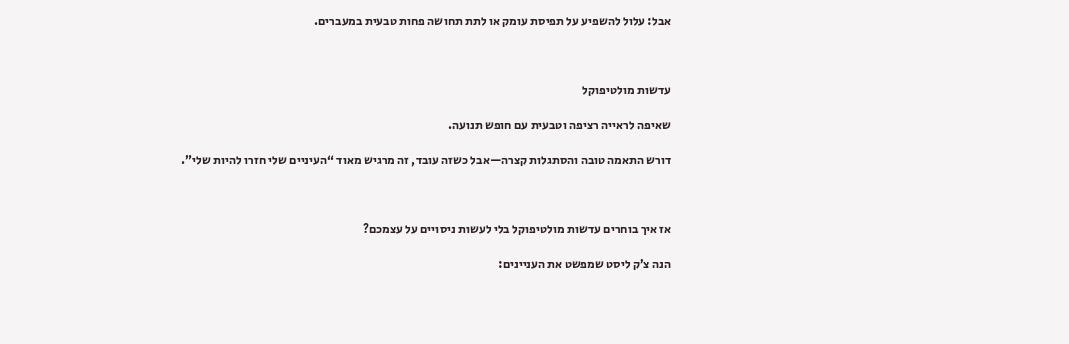אבל: עלול להשפיע על תפיסת עומק או לתת תחושה פחות טבעית במעברים.



עדשות מולטיפוקל

שאיפה לראייה רציפה וטבעית עם חופש תנועה.

דורש התאמה טובה והסתגלות קצרה—אבל כשזה עובד, זה מרגיש מאוד “העיניים שלי חזרו להיות שלי”.



אז איך בוחרים עדשות מולטיפוקל בלי לעשות ניסויים על עצמכם?

הנה צ’ק ליסט שמפשט את העניינים: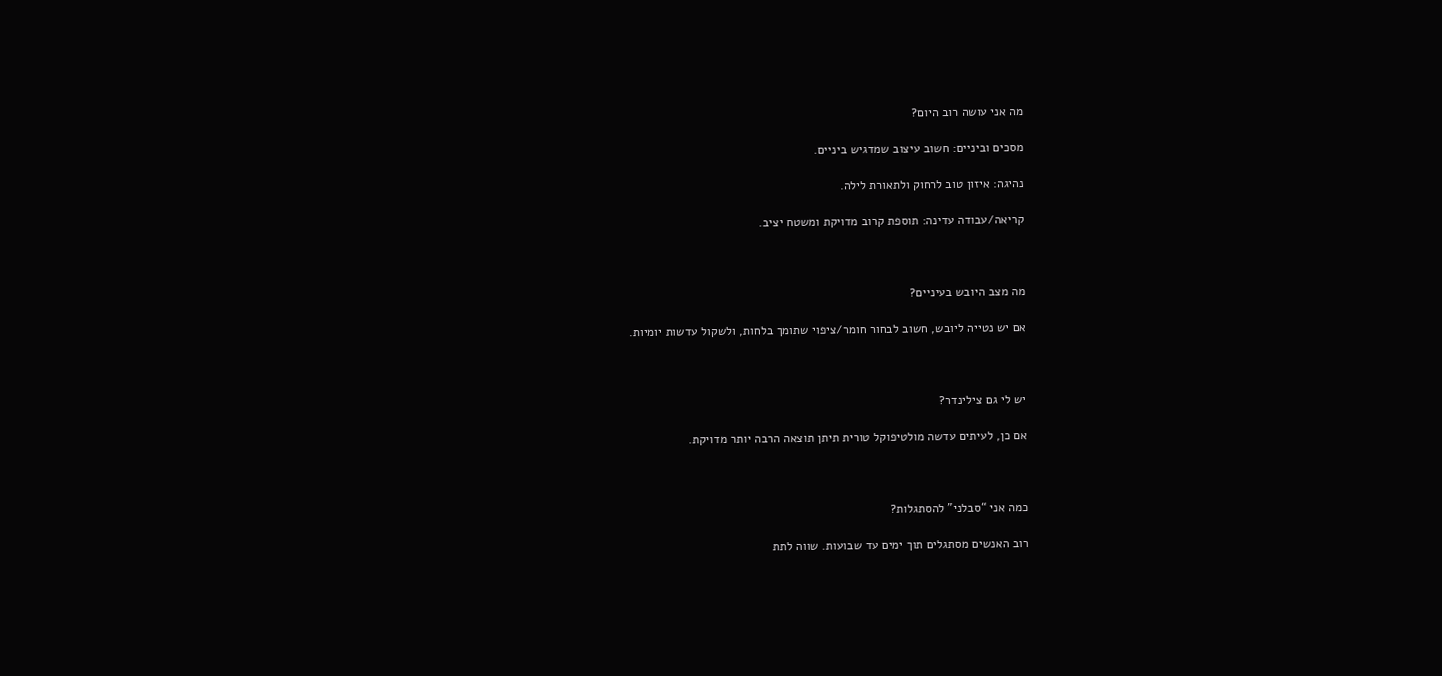מה אני עושה רוב היום?

מסכים וביניים: חשוב עיצוב שמדגיש ביניים.

נהיגה: איזון טוב לרחוק ולתאורת לילה.

קריאה/עבודה עדינה: תוספת קרוב מדויקת ומשטח יציב.



מה מצב היובש בעיניים?

אם יש נטייה ליובש, חשוב לבחור חומר/ציפוי שתומך בלחות, ולשקול עדשות יומיות.



יש לי גם צילינדר?

אם כן, לעיתים עדשה מולטיפוקל טורית תיתן תוצאה הרבה יותר מדויקת.



כמה אני “סבלני” להסתגלות?

רוב האנשים מסתגלים תוך ימים עד שבועות. שווה לתת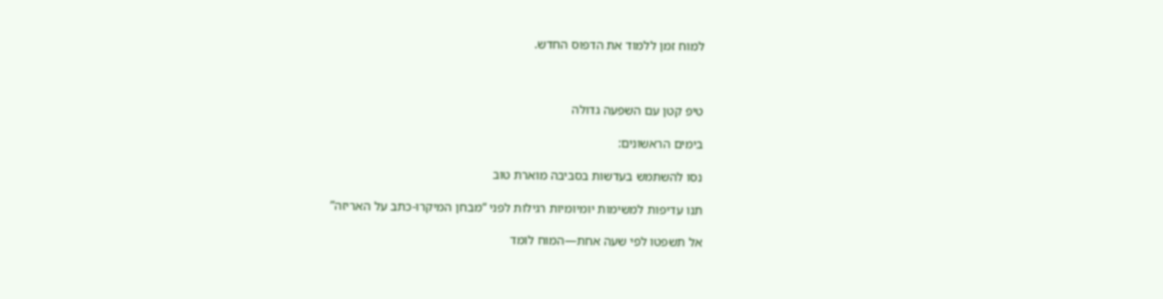למוח זמן ללמוד את הדפוס החדש.



טיפ קטן עם השפעה גדולה

בימים הראשונים:

נסו להשתמש בעדשות בסביבה מוארת טוב

תנו עדיפות למשימות יומיומיות רגילות לפני “מבחן המיקרו-כתב על האריזה”

אל תשפטו לפי שעה אחת—המוח לומד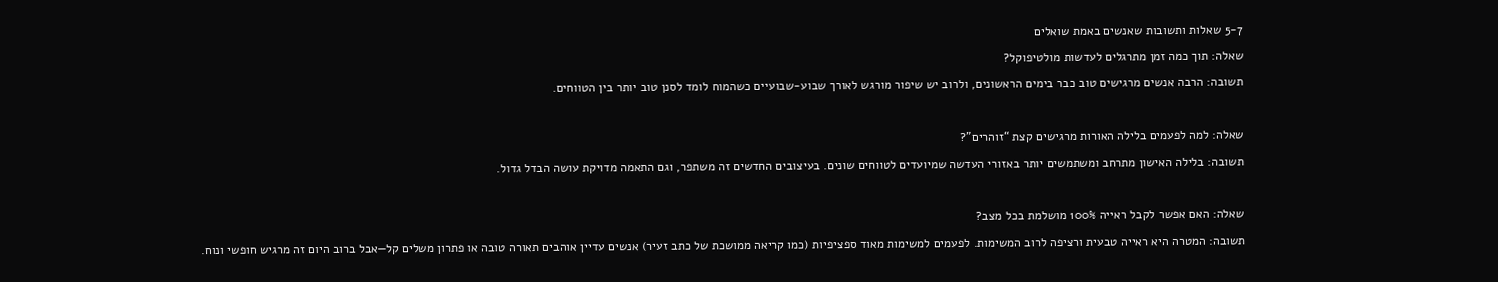5-7 שאלות ותשובות שאנשים באמת שואלים

שאלה: תוך כמה זמן מתרגלים לעדשות מולטיפוקל?

תשובה: הרבה אנשים מרגישים טוב כבר בימים הראשונים, ולרוב יש שיפור מורגש לאורך שבוע-שבועיים כשהמוח לומד לסנן טוב יותר בין הטווחים.



שאלה: למה לפעמים בלילה האורות מרגישים קצת “זוהרים”?

תשובה: בלילה האישון מתרחב ומשתמשים יותר באזורי העדשה שמיועדים לטווחים שונים. בעיצובים החדשים זה משתפר, וגם התאמה מדויקת עושה הבדל גדול.



שאלה: האם אפשר לקבל ראייה 100% מושלמת בכל מצב?

תשובה: המטרה היא ראייה טבעית ורציפה לרוב המשימות. לפעמים למשימות מאוד ספציפיות (כמו קריאה ממושכת של כתב זעיר) אנשים עדיין אוהבים תאורה טובה או פתרון משלים קל—אבל ברוב היום זה מרגיש חופשי ונוח.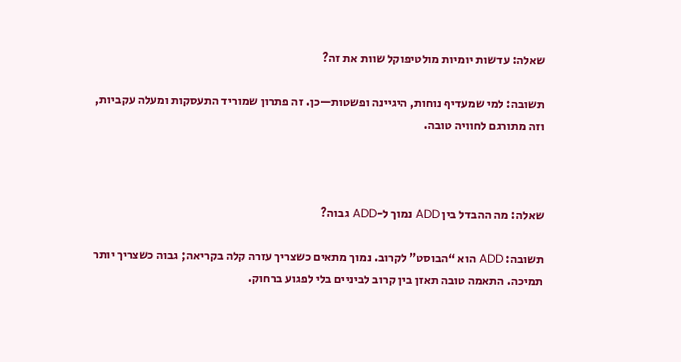שאלה: עדשות יומיות מולטיפוקל שוות את זה?

תשובה: למי שמעדיף נוחות, היגיינה ופשטות—כן. זה פתרון שמוריד התעסקות ומעלה עקביות, וזה מתורגם לחוויה טובה.



שאלה: מה ההבדל בין ADD נמוך ל-ADD גבוה?

תשובה: ADD הוא “הבוסט” לקרוב. נמוך מתאים כשצריך עזרה קלה בקריאה; גבוה כשצריך יותר תמיכה. התאמה טובה תאזן בין קרוב לביניים בלי לפגוע ברחוק.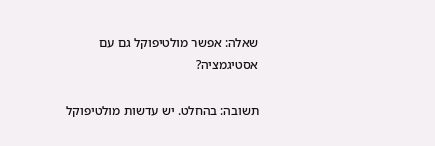שאלה: אפשר מולטיפוקל גם עם אסטיגמציה?

תשובה: בהחלט. יש עדשות מולטיפוקל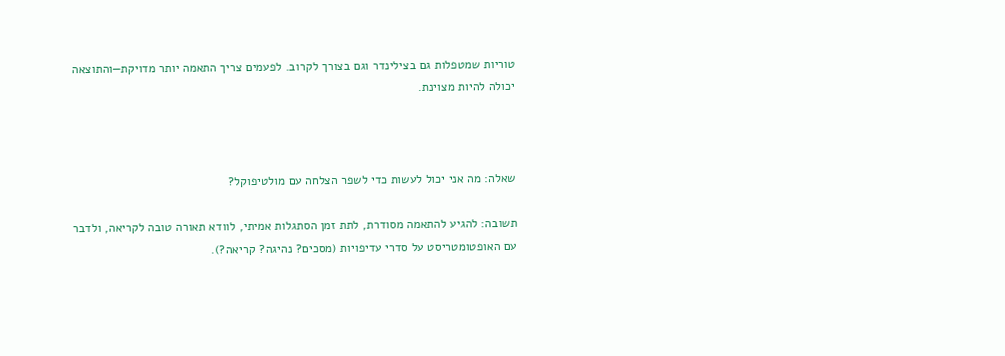טוריות שמטפלות גם בצילינדר וגם בצורך לקרוב. לפעמים צריך התאמה יותר מדויקת—והתוצאה יכולה להיות מצוינת.



שאלה: מה אני יכול לעשות כדי לשפר הצלחה עם מולטיפוקל?

תשובה: להגיע להתאמה מסודרת, לתת זמן הסתגלות אמיתי, לוודא תאורה טובה לקריאה, ולדבר עם האופטומטריסט על סדרי עדיפויות (מסכים? נהיגה? קריאה?).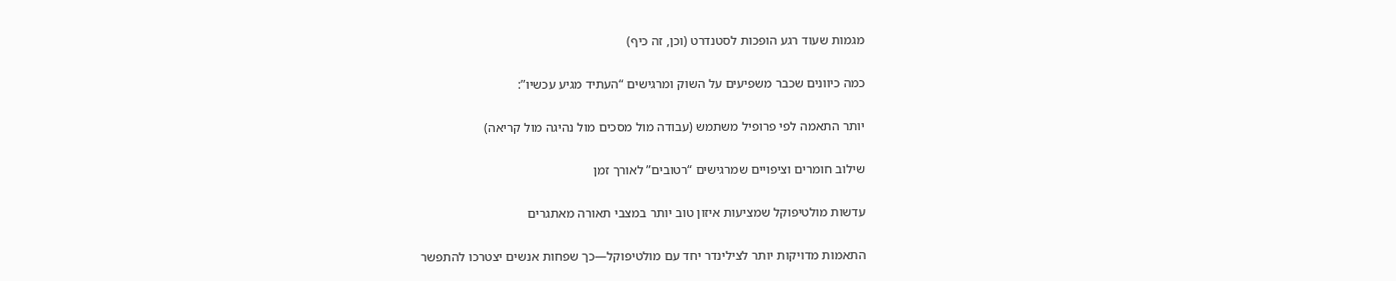מגמות שעוד רגע הופכות לסטנדרט (וכן, זה כיף)

כמה כיוונים שכבר משפיעים על השוק ומרגישים “העתיד מגיע עכשיו”:

יותר התאמה לפי פרופיל משתמש (עבודה מול מסכים מול נהיגה מול קריאה)

שילוב חומרים וציפויים שמרגישים “רטובים” לאורך זמן

עדשות מולטיפוקל שמציעות איזון טוב יותר במצבי תאורה מאתגרים

התאמות מדויקות יותר לצילינדר יחד עם מולטיפוקל—כך שפחות אנשים יצטרכו להתפשר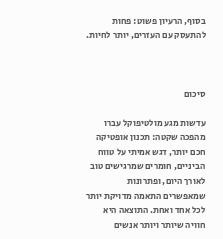בסוף, הרעיון פשוט: פחות להתעסק עם העזרים, יותר לחיות.



סיכום

עדשות מגע מולטיפוקל עברו מהפכה שקטה: תכנון אופטיקה חכם יותר, דגש אמיתי על טווח הביניים, חומרים שמרגישים טוב לאורך היום, ופתרונות שמאפשרים התאמה מדויקת יותר לכל אחד ואחת. התוצאה היא חוויה שיותר ויותר אנשים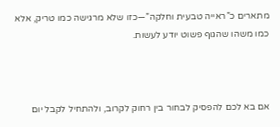מתארים כ”ראייה טבעית וחלקה”—כזו שלא מרגישה כמו טריק, אלא כמו משהו שהגוף פשוט יודע לעשות.



אם בא לכם להפסיק לבחור בין רחוק לקרוב, ולהתחיל לקבל יום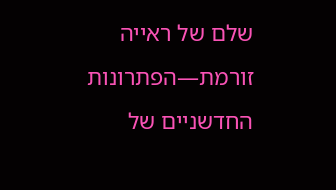שלם של ראייה זורמת—הפתרונות החדשניים של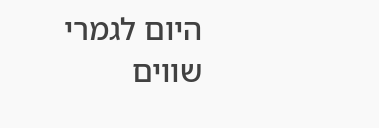היום לגמרי שווים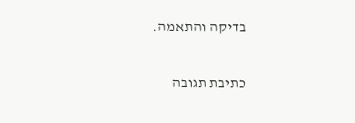בדיקה והתאמה.

כתיבת תגובה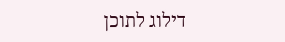דילוג לתוכן